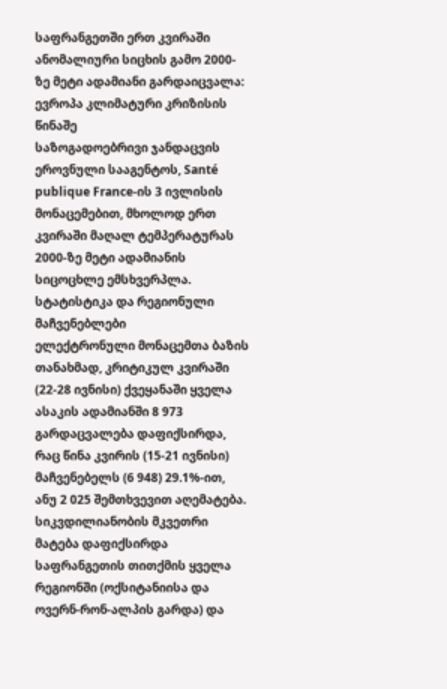საფრანგეთში ერთ კვირაში ანომალიური სიცხის გამო 2000-ზე მეტი ადამიანი გარდაიცვალა: ევროპა კლიმატური კრიზისის წინაშე
საზოგადოებრივი ჯანდაცვის ეროვნული სააგენტოს, Santé publique France-ის 3 ივლისის მონაცემებით, მხოლოდ ერთ კვირაში მაღალ ტემპერატურას 2000-ზე მეტი ადამიანის სიცოცხლე ემსხვერპლა.
სტატისტიკა და რეგიონული მაჩვენებლები
ელექტრონული მონაცემთა ბაზის თანახმად, კრიტიკულ კვირაში (22-28 ივნისი) ქვეყანაში ყველა ასაკის ადამიანში 8 973 გარდაცვალება დაფიქსირდა, რაც წინა კვირის (15-21 ივნისი) მაჩვენებელს (6 948) 29.1%-ით, ანუ 2 025 შემთხვევით აღემატება.
სიკვდილიანობის მკვეთრი მატება დაფიქსირდა საფრანგეთის თითქმის ყველა რეგიონში (ოქსიტანიისა და ოვერნ-რონ-ალპის გარდა) და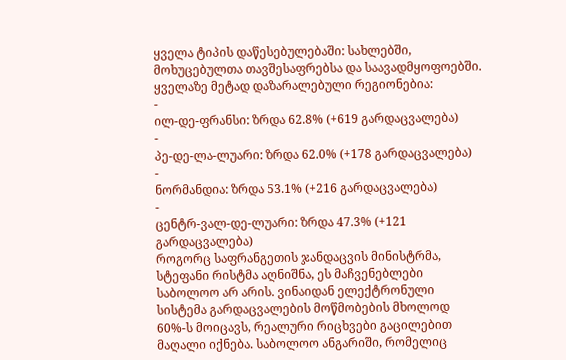ყველა ტიპის დაწესებულებაში: სახლებში, მოხუცებულთა თავშესაფრებსა და საავადმყოფოებში.
ყველაზე მეტად დაზარალებული რეგიონებია:
-
ილ-დე-ფრანსი: ზრდა 62.8% (+619 გარდაცვალება)
-
პე-დე-ლა-ლუარი: ზრდა 62.0% (+178 გარდაცვალება)
-
ნორმანდია: ზრდა 53.1% (+216 გარდაცვალება)
-
ცენტრ-ვალ-დე-ლუარი: ზრდა 47.3% (+121 გარდაცვალება)
როგორც საფრანგეთის ჯანდაცვის მინისტრმა, სტეფანი რისტმა აღნიშნა, ეს მაჩვენებლები საბოლოო არ არის. ვინაიდან ელექტრონული სისტემა გარდაცვალების მოწმობების მხოლოდ 60%-ს მოიცავს, რეალური რიცხვები გაცილებით მაღალი იქნება. საბოლოო ანგარიში, რომელიც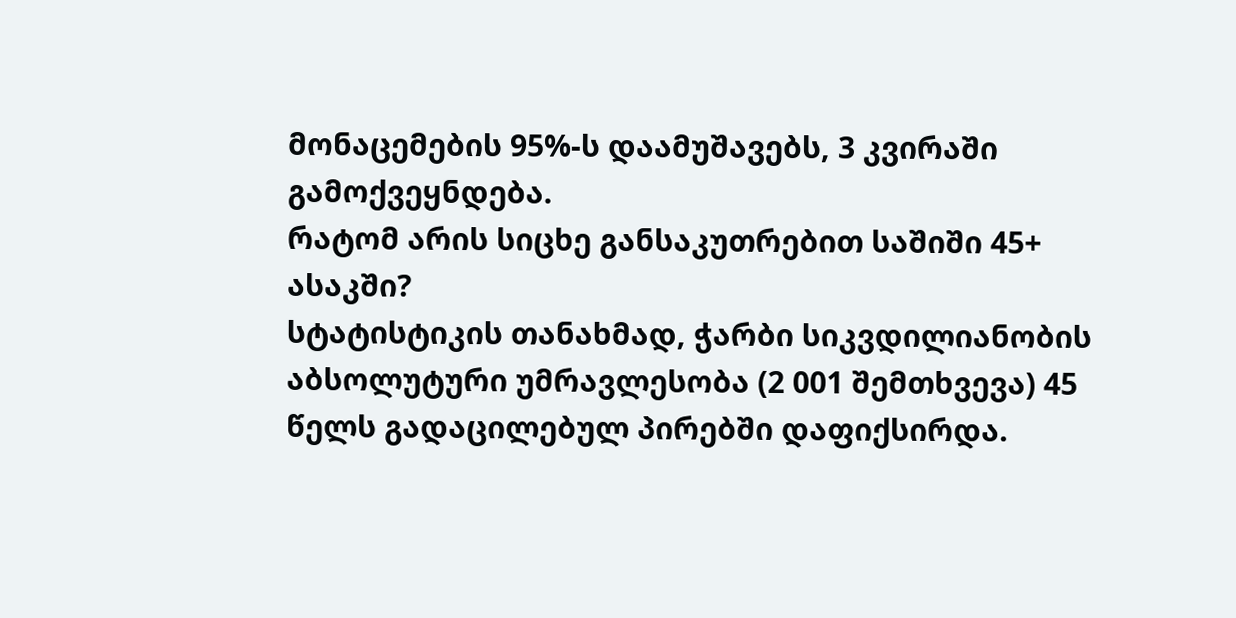მონაცემების 95%-ს დაამუშავებს, 3 კვირაში გამოქვეყნდება.
რატომ არის სიცხე განსაკუთრებით საშიში 45+ ასაკში?
სტატისტიკის თანახმად, ჭარბი სიკვდილიანობის აბსოლუტური უმრავლესობა (2 001 შემთხვევა) 45 წელს გადაცილებულ პირებში დაფიქსირდა.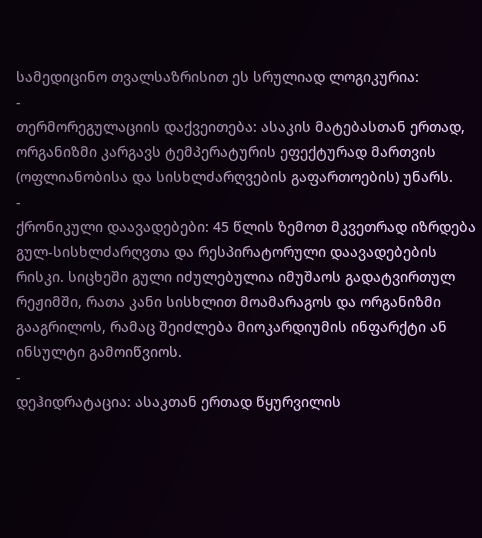სამედიცინო თვალსაზრისით ეს სრულიად ლოგიკურია:
-
თერმორეგულაციის დაქვეითება: ასაკის მატებასთან ერთად, ორგანიზმი კარგავს ტემპერატურის ეფექტურად მართვის (ოფლიანობისა და სისხლძარღვების გაფართოების) უნარს.
-
ქრონიკული დაავადებები: 45 წლის ზემოთ მკვეთრად იზრდება გულ-სისხლძარღვთა და რესპირატორული დაავადებების რისკი. სიცხეში გული იძულებულია იმუშაოს გადატვირთულ რეჟიმში, რათა კანი სისხლით მოამარაგოს და ორგანიზმი გააგრილოს, რამაც შეიძლება მიოკარდიუმის ინფარქტი ან ინსულტი გამოიწვიოს.
-
დეჰიდრატაცია: ასაკთან ერთად წყურვილის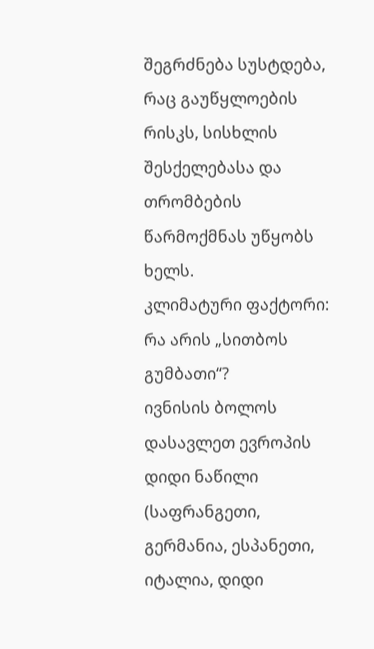შეგრძნება სუსტდება, რაც გაუწყლოების რისკს, სისხლის შესქელებასა და თრომბების წარმოქმნას უწყობს ხელს.
კლიმატური ფაქტორი: რა არის „სითბოს გუმბათი“?
ივნისის ბოლოს დასავლეთ ევროპის დიდი ნაწილი (საფრანგეთი, გერმანია, ესპანეთი, იტალია, დიდი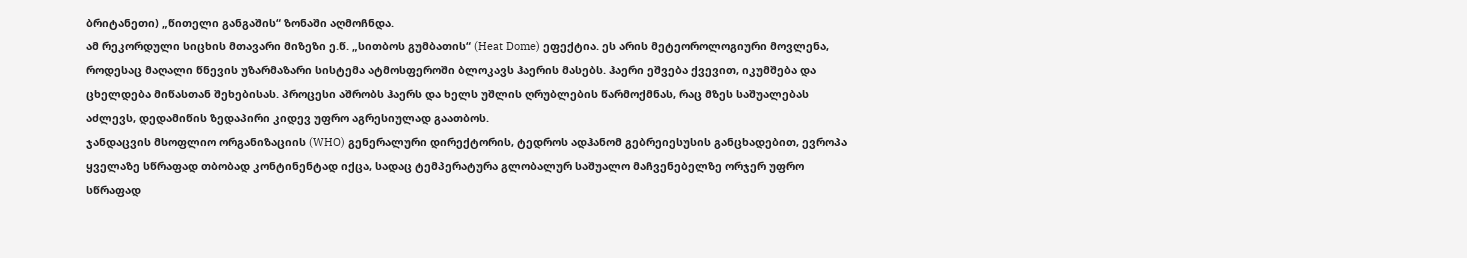ბრიტანეთი) „წითელი განგაშის“ ზონაში აღმოჩნდა.
ამ რეკორდული სიცხის მთავარი მიზეზი ე.წ. „სითბოს გუმბათის“ (Heat Dome) ეფექტია. ეს არის მეტეოროლოგიური მოვლენა, როდესაც მაღალი წნევის უზარმაზარი სისტემა ატმოსფეროში ბლოკავს ჰაერის მასებს. ჰაერი ეშვება ქვევით, იკუმშება და ცხელდება მიწასთან შეხებისას. პროცესი აშრობს ჰაერს და ხელს უშლის ღრუბლების წარმოქმნას, რაც მზეს საშუალებას აძლევს, დედამიწის ზედაპირი კიდევ უფრო აგრესიულად გაათბოს.
ჯანდაცვის მსოფლიო ორგანიზაციის (WHO) გენერალური დირექტორის, ტედროს ადჰანომ გებრეიესუსის განცხადებით, ევროპა ყველაზე სწრაფად თბობად კონტინენტად იქცა, სადაც ტემპერატურა გლობალურ საშუალო მაჩვენებელზე ორჯერ უფრო სწრაფად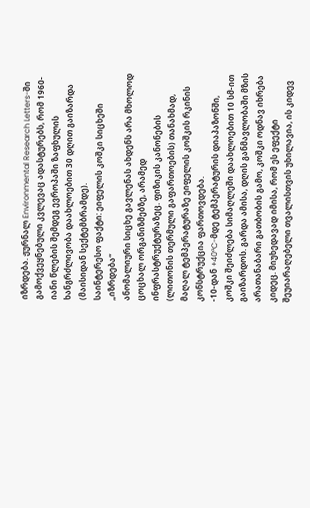იზრდება. ჟურნალ Environmental Research Letters-ში გამოქვეყნებული კვლევაც ადასტურებს, რომ 1960-იანი წლების შემდეგ ევროპაში ზაფხულის ხანგრძლივობა დაახლოებით 30 დღით გაიზარდა (მაისიდან სექტემბრამდე).
საინტერესო ფაქტი: ეიფელის კოშკი სიცხეში „იზრდება“
ანომალიური სიცხე გავლენას ახდენს არა მხოლოდ ცოცხალ ორგანიზმებზე, არამედ ინფრასტრუქტურაზეც. ფიზიკის კანონების (ლითონის თერმული გაფართოების) თანახმად, მაღალ ტემპერატურაზე ეიფელის კოშკის რკინის კონსტრუქცია ფართოვდება.
-10-დან +40°C-მდე ტემპერატურის დიაპაზონში, კოშკი შეიძლება სიმაღლეში დაახლოებით 10 სმ-ით გაიზარდოს. გარდა ამისა, დღის განმავლობაში მზის არათანაბარი გათბობის გამო, კოშკი ოდნავ იხრება კიდეც. მიუხედავად იმისა, რომ ეს ეფექტი შეუიარაღებელი თვალისთვის უხილავია, ის კიდევ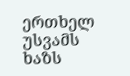ერთხელ უსვამს ხაზს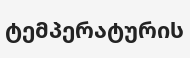ტემპერატურის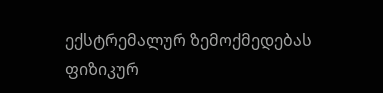ექსტრემალურ ზემოქმედებას ფიზიკურ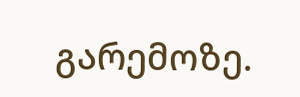გარემოზე.